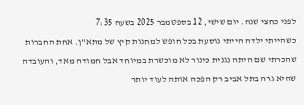לפני כחצי שנה. יום שישי, 12 בספטמבר 2025 בשעה 7:35
כשהייתי ילדה הייתי נוסעת בכל חופש למחנות קיץ של מתא"ן. אחת החברות שהכרתי שם היתה נגנית כינור לא מוכשרת במיוחד אבל חמודה מאד, והעובדה שהיא גרה בתל אביב רק הפכה אותה לעוד יותר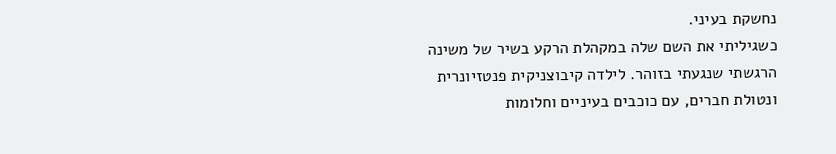נחשקת בעיני.
כשגיליתי את השם שלה במקהלת הרקע בשיר של משינה הרגשתי שנגעתי בזוהר. לילדה קיבוצניקית פנטזיונרית ונטולת חברים, עם כוכבים בעיניים וחלומות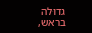גדוּלה בראש,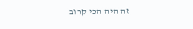זה היה הכי קרוב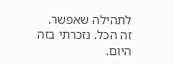לתהילה שאפשר.
זה הכל. נזכרתי בזה היום.